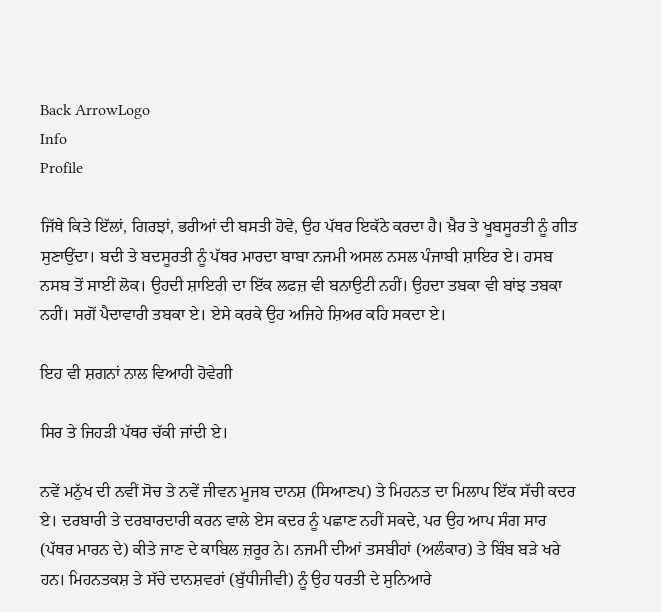Back ArrowLogo
Info
Profile

ਜਿੱਥੇ ਕਿਤੇ ਇੱਲਾਂ, ਗਿਰਝਾਂ, ਭਰੀਆਂ ਦੀ ਬਸਤੀ ਹੋਵੇ, ਉਹ ਪੱਥਰ ਇਕੱਠੇ ਕਰਦਾ ਹੈ। ਖ਼ੈਰ ਤੇ ਖੂਬਸੂਰਤੀ ਨੂੰ ਗੀਤ ਸੁਣਾਉਂਦਾ। ਬਦੀ ਤੇ ਬਦਸੂਰਤੀ ਨੂੰ ਪੱਥਰ ਮਾਰਦਾ ਬਾਬਾ ਨਜਮੀ ਅਸਲ ਨਸਲ ਪੰਜਾਬੀ ਸ਼ਾਇਰ ਏ। ਹਸਬ ਨਸਬ ਤੋਂ ਸਾਈਂ ਲੋਕ। ਉਹਦੀ ਸ਼ਾਇਰੀ ਦਾ ਇੱਕ ਲਫਜ਼ ਵੀ ਬਨਾਉਟੀ ਨਹੀਂ। ਉਹਦਾ ਤਬਕਾ ਵੀ ਬਾਂਝ ਤਬਕਾ ਨਹੀਂ। ਸਗੋਂ ਪੈਦਾਵਾਰੀ ਤਬਕਾ ਏ। ਏਸੇ ਕਰਕੇ ਉਹ ਅਜਿਹੇ ਸ਼ਿਅਰ ਕਹਿ ਸਕਦਾ ਏ।

ਇਹ ਵੀ ਸ਼ਗਨਾਂ ਨਾਲ ਵਿਆਹੀ ਹੋਵੇਗੀ

ਸਿਰ ਤੇ ਜਿਹੜੀ ਪੱਥਰ ਚੱਕੀ ਜਾਂਦੀ ਏ।

ਨਵੇਂ ਮਨੁੱਖ ਦੀ ਨਵੀਂ ਸੋਚ ਤੇ ਨਵੇਂ ਜੀਵਨ ਮੂਜਬ ਦਾਨਸ਼ (ਸਿਆਣਪ) ਤੇ ਮਿਹਨਤ ਦਾ ਮਿਲਾਪ ਇੱਕ ਸੱਚੀ ਕਦਰ ਏ। ਦਰਬਾਰੀ ਤੇ ਦਰਬਾਰਦਾਰੀ ਕਰਨ ਵਾਲੇ ਏਸ ਕਦਰ ਨੂੰ ਪਛਾਣ ਨਹੀਂ ਸਕਦੇ, ਪਰ ਉਹ ਆਪ ਸੰਗ ਸਾਰ (ਪੱਥਰ ਮਾਰਨ ਦੇ) ਕੀਤੇ ਜਾਣ ਦੇ ਕਾਬਿਲ ਜ਼ਰੂਰ ਨੇ। ਨਜਮੀ ਦੀਆਂ ਤਸਬੀਹਾਂ (ਅਲੰਕਾਰ) ਤੇ ਬਿੰਬ ਬੜੇ ਖਰੇ ਹਨ। ਮਿਹਨਤਕਸ਼ ਤੇ ਸੱਚੇ ਦਾਨਸ਼ਵਰਾਂ (ਬੁੱਧੀਜੀਵੀ) ਨੂੰ ਉਹ ਧਰਤੀ ਦੇ ਸੁਨਿਆਰੇ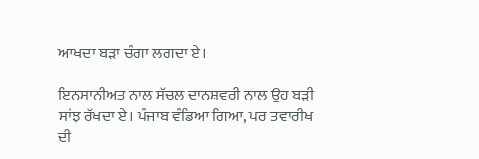ਆਖਦਾ ਬੜਾ ਚੰਗਾ ਲਗਦਾ ਏ।

ਇਨਸਾਨੀਅਤ ਨਾਲ ਸੱਚਲ ਦਾਨਸ਼ਵਰੀ ਨਾਲ ਉਹ ਬੜੀ ਸਾਂਝ ਰੱਖਦਾ ਏ। ਪੰਜਾਬ ਵੰਡਿਆ ਗਿਆ, ਪਰ ਤਵਾਰੀਖ ਦੀ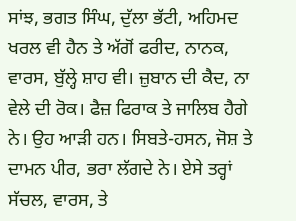ਸਾਂਝ, ਭਗਤ ਸਿੰਘ, ਦੁੱਲਾ ਭੱਟੀ, ਅਹਿਮਦ ਖਰਲ ਵੀ ਹੈਨ ਤੇ ਅੱਗੋਂ ਫਰੀਦ, ਨਾਨਕ, ਵਾਰਸ, ਬੁੱਲ੍ਹੇ ਸ਼ਾਹ ਵੀ। ਜ਼ੁਬਾਨ ਦੀ ਕੈਦ, ਨਾ ਵੇਲੇ ਦੀ ਰੋਕ। ਫੈਜ਼ ਫਿਰਾਕ ਤੇ ਜਾਲਿਬ ਹੈਗੇ ਨੇ। ਉਹ ਆੜੀ ਹਨ। ਸਿਬਤੇ-ਹਸਨ, ਜੋਸ਼ ਤੇ ਦਾਮਨ ਪੀਰ, ਭਰਾ ਲੱਗਦੇ ਨੇ। ਏਸੇ ਤਰ੍ਹਾਂ ਸੱਚਲ, ਵਾਰਸ, ਤੇ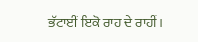ਭੱਟਾਈਂ ਇਕੋ ਰਾਹ ਦੇ ਰਾਹੀਂ।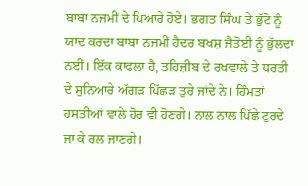ਬਾਬਾ ਨਜਮੀਂ ਦੇ ਪਿਆਰੇ ਹੋਏ। ਭਗਤ ਸਿੰਘ ਤੇ ਭੁੱਟੋ ਨੂੰ ਯਾਦ ਕਰਦਾ ਬਾਬਾ ਨਜਮੀਂ ਹੈਦਰ ਬਖਸ਼ ਜੈਤੋਈ ਨੂੰ ਭੁੱਲਦਾ ਨਈਂ। ਇੱਕ ਕਾਫਲਾ ਹੈ, ਤਹਿਜ਼ੀਬ ਦੇ ਰਖਵਾਲੇ ਤੇ ਧਰਤੀ ਦੇ ਸੁਨਿਆਰੇ ਅੱਗੜ ਪਿੱਛੜ ਤੁਰੇ ਜਾਂਦੇ ਨੇ। ਹਿੰਮਤਾਂ ਹਸਤੀਆਂ ਵਾਲੇ ਹੋਰ ਵੀ ਹੋਣਗੇ। ਨਾਲ ਨਾਲ ਪਿੱਛੇ ਟੁਰਦੇ ਜਾ ਕੇ ਰਲ ਜਾਣਗੇ।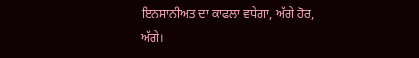ਇਨਸਾਨੀਅਤ ਦਾ ਕਾਫਲਾ ਵਧੇਗਾ, ਅੱਗੇ ਹੋਰ, ਅੱਗੇ।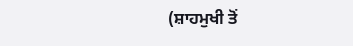(ਸ਼ਾਹਮੁਖੀ ਤੋਂ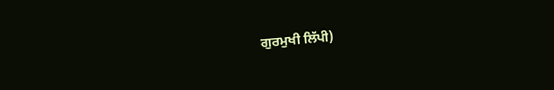ਗੁਰਮੁਖੀ ਲਿੱਪੀ)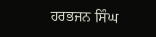ਹਰਭਜਨ ਸਿੰਘ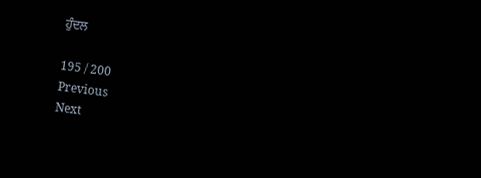ਹੁੰਦਲ

195 / 200
Previous
Next